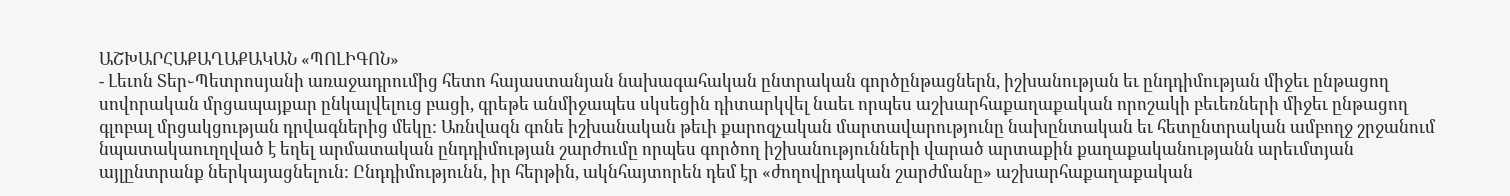ԱՇԽԱՐՀԱՔԱՂԱՔԱԿԱՆ «ՊՈԼԻԳՈՆ»
- Լեւոն Տեր֊Պետրոսյանի առաջադրումից հետո հայաստանյան նախագահական ընտրական գործընթացներն, իշխանության եւ ընդդիմության միջեւ ընթացող սովորական մրցապայքար ընկալվելուց բացի, գրեթե անմիջապես սկսեցին դիտարկվել նաեւ որպես աշխարհաքաղաքական որոշակի բեւեռների միջեւ ընթացող գլոբալ մրցակցության դրվագներից մեկը: Առնվազն գոնե իշխանական թեւի քարոզչական մարտավարությունը նախընտական եւ հետընտրական ամբողջ շրջանում նպատակաուղղված է եղել արմատական ընդդիմության շարժումը որպես գործող իշխանությունների վարած արտաքին քաղաքականությանն արեւմտյան այլընտրանք ներկայացնելուն: Ընդդիմությունն, իր հերթին, ակնհայտորեն դեմ էր «ժողովրդական շարժմանը» աշխարհաքաղաքական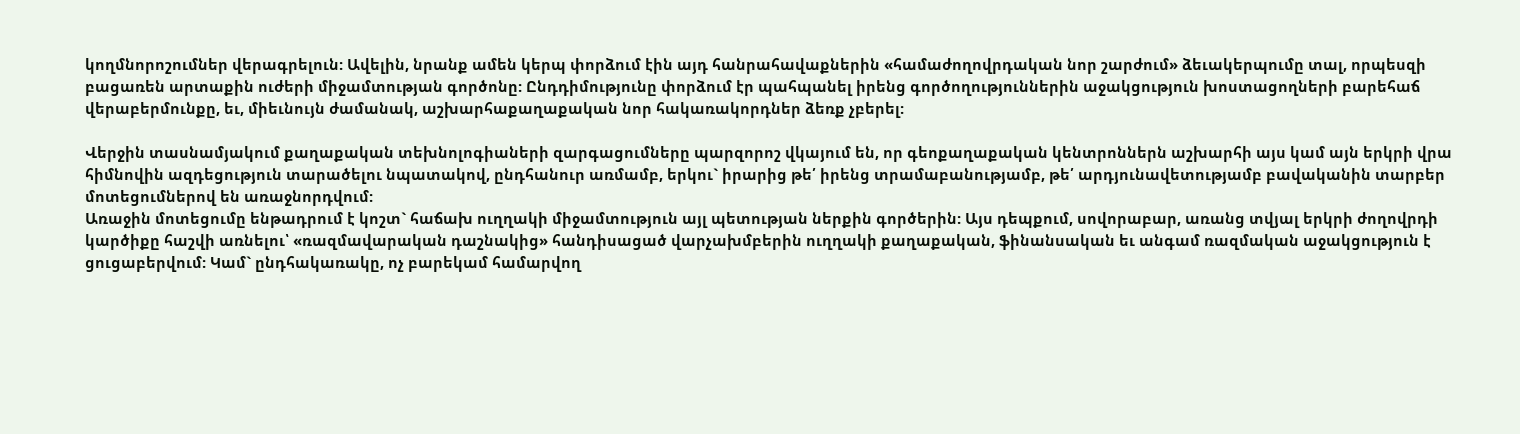կողմնորոշումներ վերագրելուն: Ավելին, նրանք ամեն կերպ փորձում էին այդ հանրահավաքներին «համաժողովրդական նոր շարժում» ձեւակերպումը տալ, որպեսզի բացառեն արտաքին ուժերի միջամտության գործոնը: Ընդդիմությունը փորձում էր պահպանել իրենց գործողություններին աջակցություն խոստացողների բարեհաճ վերաբերմունքը, եւ, միեւնույն ժամանակ, աշխարհաքաղաքական նոր հակառակորդներ ձեռք չբերել:

Վերջին տասնամյակում քաղաքական տեխնոլոգիաների զարգացումները պարզորոշ վկայում են, որ գեոքաղաքական կենտրոններն աշխարհի այս կամ այն երկրի վրա հիմնովին ազդեցություն տարածելու նպատակով, ընդհանուր առմամբ, երկու` իրարից թե՛ իրենց տրամաբանությամբ, թե՛ արդյունավետությամբ բավականին տարբեր մոտեցումներով են առաջնորդվում:
Առաջին մոտեցումը ենթադրում է կոշտ` հաճախ ուղղակի միջամտություն այլ պետության ներքին գործերին: Այս դեպքում, սովորաբար, առանց տվյալ երկրի ժողովրդի կարծիքը հաշվի առնելու՝ «ռազմավարական դաշնակից» հանդիսացած վարչախմբերին ուղղակի քաղաքական, ֆինանսական եւ անգամ ռազմական աջակցություն է ցուցաբերվում: Կամ` ընդհակառակը, ոչ բարեկամ համարվող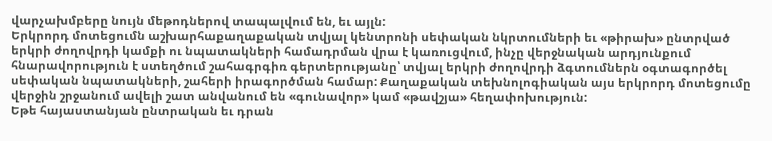վարչախմբերը նույն մեթոդներով տապալվում են, եւ այլն:
Երկրորդ մոտեցումն աշխարհաքաղաքական տվյալ կենտրոնի սեփական նկրտումների եւ «թիրախ» ընտրված երկրի ժողովրդի կամքի ու նպատակների համադրման վրա է կառուցվում, ինչը վերջնական արդյունքում հնարավորություն է ստեղծում շահագրգիռ գերտերությանը՝ տվյալ երկրի ժողովրդի ձգտումներն օգտագործել սեփական նպատակների, շահերի իրագործման համար: Քաղաքական տեխնոլոգիական այս երկրորդ մոտեցումը վերջին շրջանում ավելի շատ անվանում են «գունավոր» կամ «թավշյա» հեղափոխություն:
Եթե հայաստանյան ընտրական եւ դրան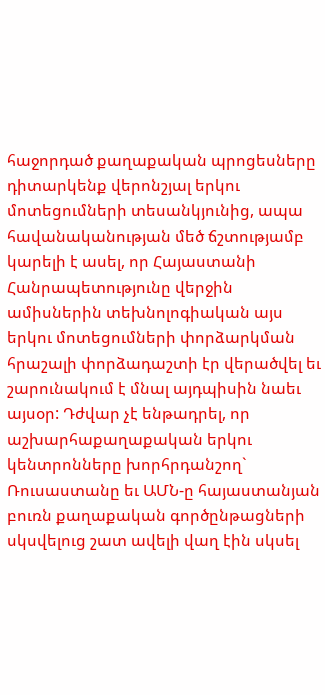հաջորդած քաղաքական պրոցեսները դիտարկենք վերոնշյալ երկու մոտեցումների տեսանկյունից, ապա հավանականության մեծ ճշտությամբ կարելի է ասել, որ Հայաստանի Հանրապետությունը վերջին ամիսներին տեխնոլոգիական այս երկու մոտեցումների փորձարկման հրաշալի փորձադաշտի էր վերածվել եւ շարունակում է մնալ այդպիսին նաեւ այսօր: Դժվար չէ ենթադրել, որ աշխարհաքաղաքական երկու կենտրոնները խորհրդանշող` Ռուսաստանը եւ ԱՄՆ-ը հայաստանյան բուռն քաղաքական գործընթացների սկսվելուց շատ ավելի վաղ էին սկսել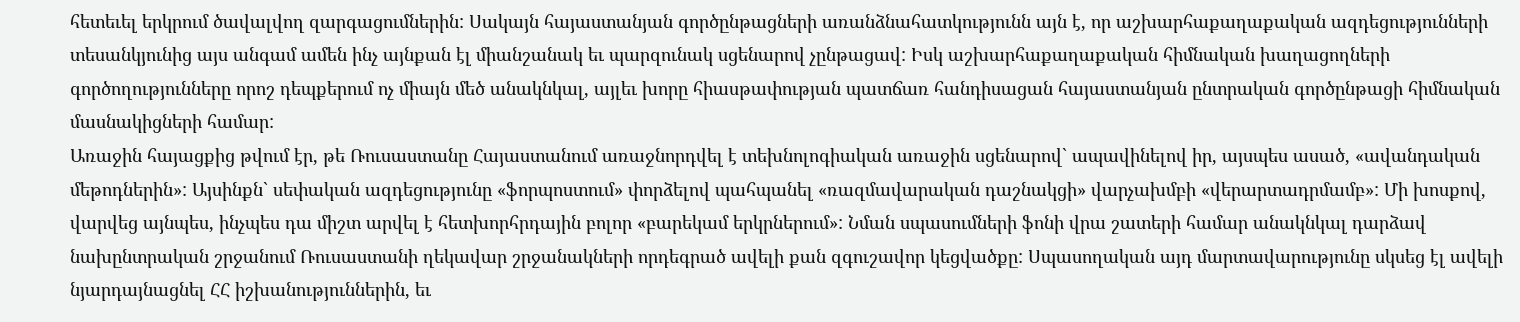հետեւել երկրում ծավալվող զարգացումներին: Սակայն հայաստանյան գործընթացների առանձնահատկությունն այն է, որ աշխարհաքաղաքական ազդեցությունների տեսանկյունից այս անգամ ամեն ինչ այնքան էլ միանշանակ եւ պարզունակ սցենարով չընթացավ: Իսկ աշխարհաքաղաքական հիմնական խաղացողների գործողությունները որոշ դեպքերում ոչ միայն մեծ անակնկալ, այլեւ խորը հիասթափության պատճառ հանդիսացան հայաստանյան ընտրական գործընթացի հիմնական մասնակիցների համար:
Առաջին հայացքից թվում էր, թե Ռուսաստանը Հայաստանում առաջնորդվել է տեխնոլոգիական առաջին սցենարով` ապավինելով իր, այսպես ասած, «ավանդական մեթոդներին»: Այսինքն` սեփական ազդեցությունը «ֆորպոստում» փորձելով պահպանել «ռազմավարական դաշնակցի» վարչախմբի «վերարտադրմամբ»: Մի խոսքով, վարվեց այնպես, ինչպես դա միշտ արվել է հետխորհրդային բոլոր «բարեկամ երկրներում»: Նման սպասումների ֆոնի վրա շատերի համար անակնկալ դարձավ նախընտրական շրջանում Ռուսաստանի ղեկավար շրջանակների որդեգրած ավելի քան զգուշավոր կեցվածքը: Սպասողական այդ մարտավարությունը սկսեց էլ ավելի նյարդայնացնել ՀՀ իշխանություններին, եւ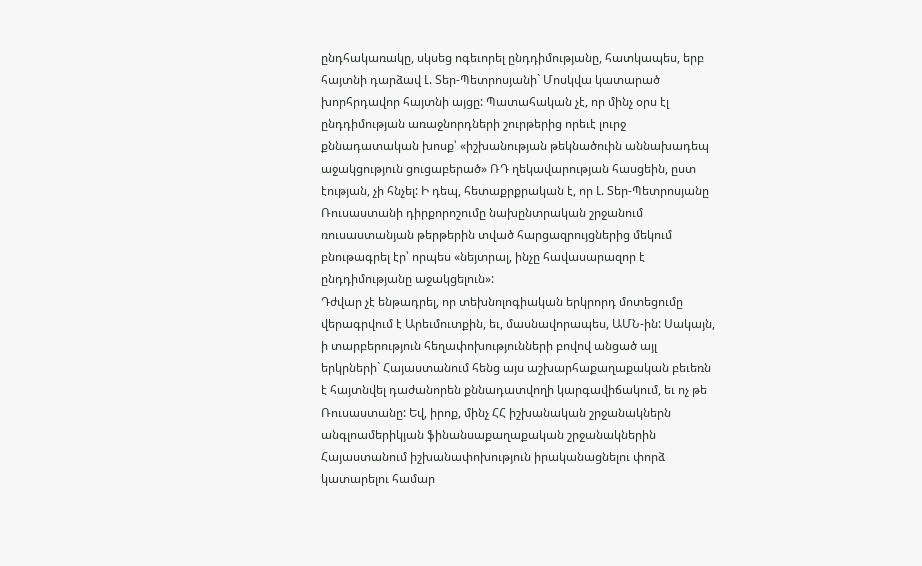ընդհակառակը, սկսեց ոգեւորել ընդդիմությանը, հատկապես, երբ հայտնի դարձավ Լ. Տեր-Պետրոսյանի` Մոսկվա կատարած խորհրդավոր հայտնի այցը: Պատահական չէ, որ մինչ օրս էլ ընդդիմության առաջնորդների շուրթերից որեւէ լուրջ քննադատական խոսք՝ «իշխանության թեկնածուին աննախադեպ աջակցություն ցուցաբերած» ՌԴ ղեկավարության հասցեին, ըստ էության, չի հնչել: Ի դեպ, հետաքրքրական է, որ Լ. Տեր-Պետրոսյանը Ռուսաստանի դիրքորոշումը նախընտրական շրջանում ռուսաստանյան թերթերին տված հարցազրույցներից մեկում բնութագրել էր՝ որպես «նեյտրալ, ինչը հավասարազոր է ընդդիմությանը աջակցելուն»:
Դժվար չէ ենթադրել, որ տեխնոլոգիական երկրորդ մոտեցումը վերագրվում է Արեւմուտքին, եւ, մասնավորապես, ԱՄՆ-ին: Սակայն, ի տարբերություն հեղափոխությունների բովով անցած այլ երկրների` Հայաստանում հենց այս աշխարհաքաղաքական բեւեռն է հայտնվել դաժանորեն քննադատվողի կարգավիճակում, եւ ոչ թե Ռուսաստանը: Եվ, իրոք, մինչ ՀՀ իշխանական շրջանակներն անգլոամերիկյան ֆինանսաքաղաքական շրջանակներին Հայաստանում իշխանափոխություն իրականացնելու փորձ կատարելու համար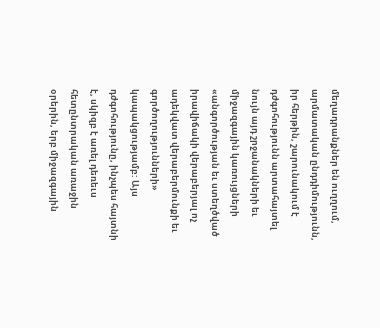մեղադրանքներ են ուղղում, արմատական ընդդիմությունն, իր հերթին, շարունակում է դժգոհությունն արտահայտել նույն այդ շրջանակների եւ միջազգային կառույցների «անգործության եւ ստեղծված իրավիճակի վերաբերյալ ոչ ադեկվատ վերաբերմունքի եւ գործողությունների» կապակցությամբ: Այս դժգոհությունը, ինչպես հայտնի է, սկիզբ է առել դեռեւս հետընտրական առաջին օրերին, երբ միջազգային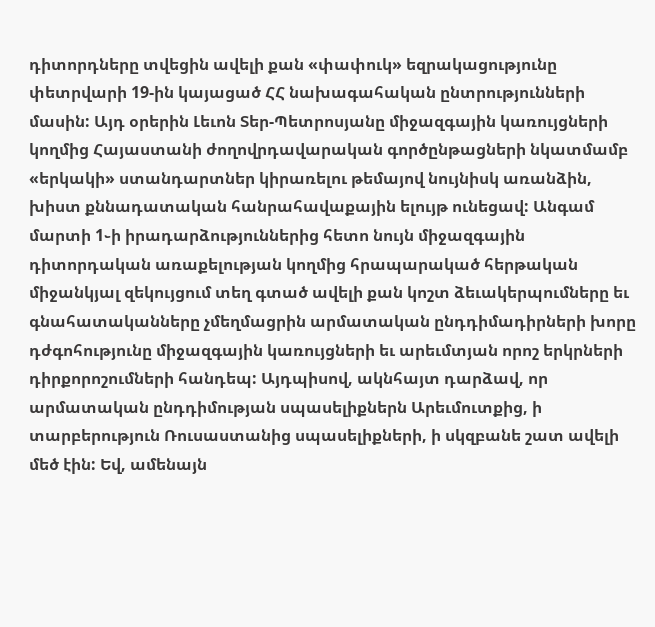դիտորդները տվեցին ավելի քան «փափուկ» եզրակացությունը փետրվարի 19-ին կայացած ՀՀ նախագահական ընտրությունների մասին: Այդ օրերին Լեւոն Տեր-Պետրոսյանը միջազգային կառույցների կողմից Հայաստանի ժողովրդավարական գործընթացների նկատմամբ «երկակի» ստանդարտներ կիրառելու թեմայով նույնիսկ առանձին, խիստ քննադատական հանրահավաքային ելույթ ունեցավ: Անգամ մարտի 1֊ի իրադարձություններից հետո նույն միջազգային դիտորդական առաքելության կողմից հրապարակած հերթական միջանկյալ զեկույցում տեղ գտած ավելի քան կոշտ ձեւակերպումները եւ գնահատականները չմեղմացրին արմատական ընդդիմադիրների խորը դժգոհությունը միջազգային կառույցների եւ արեւմտյան որոշ երկրների դիրքորոշումների հանդեպ: Այդպիսով, ակնհայտ դարձավ, որ արմատական ընդդիմության սպասելիքներն Արեւմուտքից, ի տարբերություն Ռուսաստանից սպասելիքների, ի սկզբանե շատ ավելի մեծ էին: Եվ, ամենայն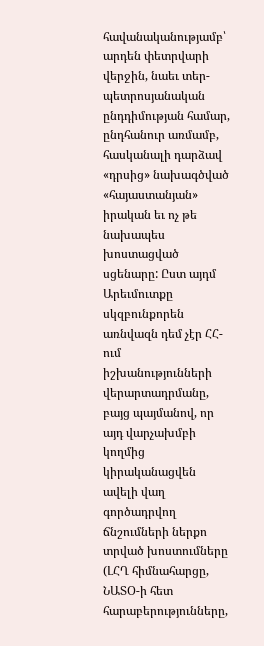հավանականությամբ՝ արդեն փետրվարի վերջին, նաեւ տեր-պետրոսյանական ընդդիմության համար, ընդհանուր առմամբ, հասկանալի դարձավ «դրսից» նախագծված «հայաստանյան» իրական եւ ոչ թե նախապես խոստացված սցենարը: Ըստ այդմ Արեւմուտքը սկզբունքորեն առնվազն դեմ չէր ՀՀ-ում իշխանությունների վերարտադրմանը, բայց պայմանով, որ այդ վարչախմբի կողմից կիրականացվեն ավելի վաղ գործադրվող ճնշումների ներքո տրված խոստումները (ԼՀՂ հիմնահարցը, ՆԱՏՕ-ի հետ հարաբերությունները,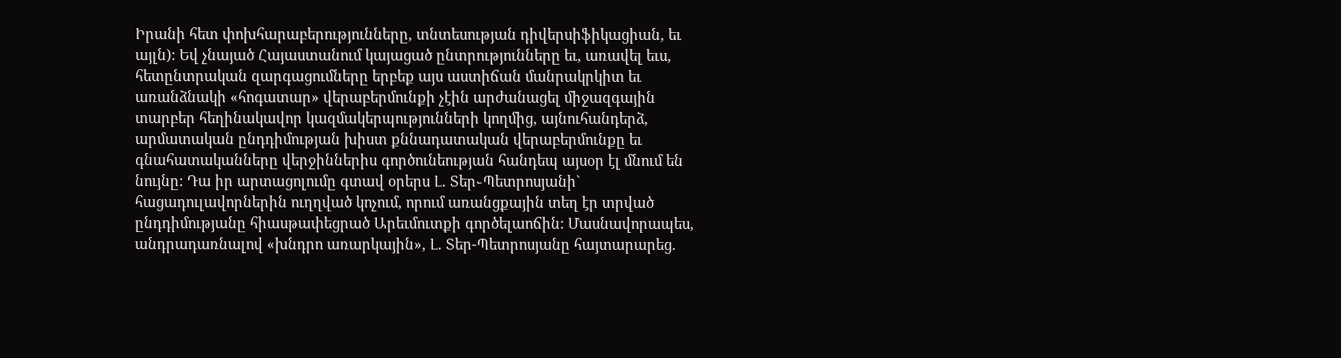Իրանի հետ փոխհարաբերությունները, տնտեսության դիվերսիֆիկացիան, եւ այլն): Եվ չնայած Հայաստանում կայացած ընտրությունները եւ, առավել եւս, հետընտրական զարգացումները երբեք այս աստիճան մանրակրկիտ եւ առանձնակի «հոգատար» վերաբերմունքի չէին արժանացել միջազգային տարբեր հեղինակավոր կազմակերպությունների կողմից, այնուհանդերձ, արմատական ընդդիմության խիստ քննադատական վերաբերմունքը եւ գնահատականները վերջիններիս գործունեության հանդեպ այսօր էլ մնում են նույնը: Դա իր արտացոլումը գտավ օրերս Լ. Տեր֊Պետրոսյանի` հացադուլավորներին ուղղված կոչում, որում առանցքային տեղ էր տրված ընդդիմությանը հիասթափեցրած Արեւմուտքի գործելաոճին: Մասնավորապես, անդրադառնալով «խնդրո առարկային», Լ. Տեր-Պետրոսյանը հայտարարեց.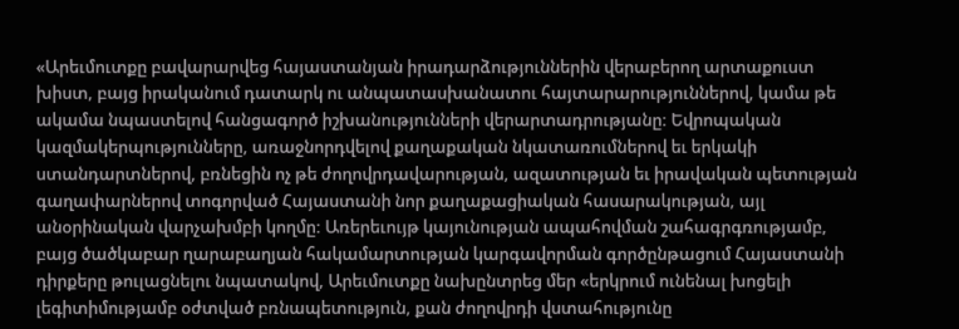«Արեւմուտքը բավարարվեց հայաստանյան իրադարձություններին վերաբերող արտաքուստ խիստ, բայց իրականում դատարկ ու անպատասխանատու հայտարարություններով, կամա թե ակամա նպաստելով հանցագործ իշխանությունների վերարտադրությանը: Եվրոպական կազմակերպությունները, առաջնորդվելով քաղաքական նկատառումներով եւ երկակի ստանդարտներով, բռնեցին ոչ թե ժողովրդավարության, ազատության եւ իրավական պետության գաղափարներով տոգորված Հայաստանի նոր քաղաքացիական հասարակության, այլ անօրինական վարչախմբի կողմը: Առերեւույթ կայունության ապահովման շահագրգռությամբ, բայց ծածկաբար ղարաբաղյան հակամարտության կարգավորման գործընթացում Հայաստանի դիրքերը թուլացնելու նպատակով, Արեւմուտքը նախընտրեց մեր «երկրում ունենալ խոցելի լեգիտիմությամբ օժտված բռնապետություն, քան ժողովրդի վստահությունը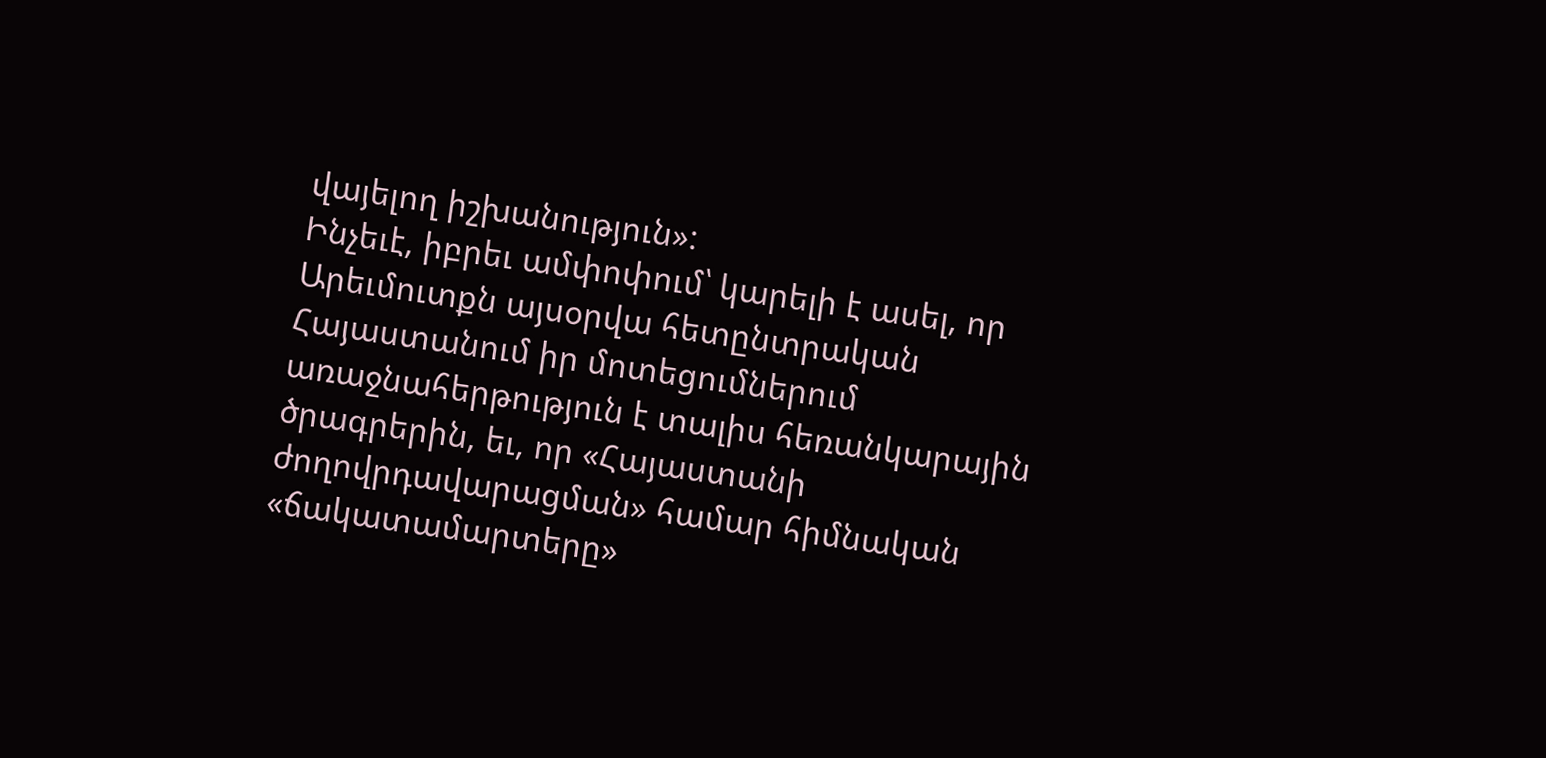վայելող իշխանություն»:
Ինչեւէ, իբրեւ ամփոփում՝ կարելի է ասել, որ Արեւմուտքն այսօրվա հետընտրական Հայաստանում իր մոտեցումներում առաջնահերթություն է տալիս հեռանկարային ծրագրերին, եւ, որ «Հայաստանի ժողովրդավարացման» համար հիմնական «ճակատամարտերը»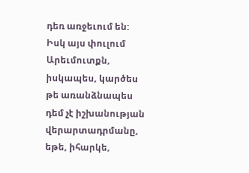դեռ առջեւում են: Իսկ այս փուլում Արեւմուտքն, իսկապես, կարծես թե առանձնապես դեմ չէ իշխանության վերարտադրմանը, եթե, իհարկե,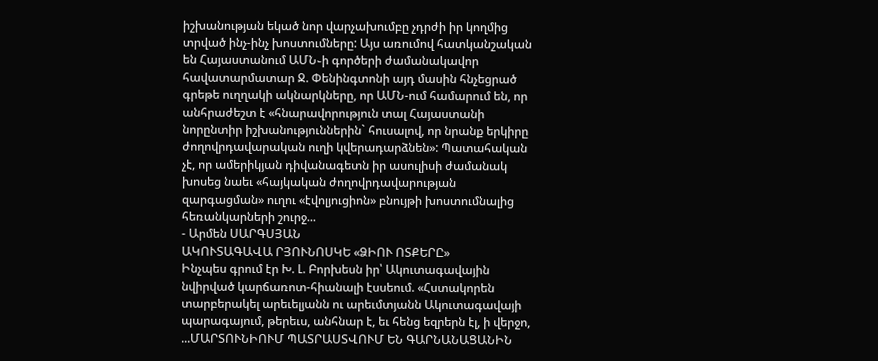իշխանության եկած նոր վարչախումբը չդրժի իր կողմից տրված ինչ-ինչ խոստումները: Այս առումով հատկանշական են Հայաստանում ԱՄՆ֊ի գործերի ժամանակավոր հավատարմատար Ջ. Փենինգտոնի այդ մասին հնչեցրած գրեթե ուղղակի ակնարկները, որ ԱՄՆ-ում համարում են, որ անհրաժեշտ է «հնարավորություն տալ Հայաստանի նորընտիր իշխանություններին` հուսալով, որ նրանք երկիրը ժողովրդավարական ուղի կվերադարձնեն»: Պատահական չէ, որ ամերիկյան դիվանագետն իր ասուլիսի ժամանակ խոսեց նաեւ «հայկական ժողովրդավարության զարգացման» ուղու «էվոլյուցիոն» բնույթի խոստումնալից հեռանկարների շուրջ...
- Արմեն ՍԱՐԳՍՅԱՆ
ԱԿՈՒՏԱԳԱՎԱ ՐՅՈՒՆՈՍԿԵ «ՁԻՈՒ ՈՏՔԵՐԸ»
Ինչպես գրում էր Խ. Լ. Բորխեսն իր՝ Ակուտագավային նվիրված կարճառոտ-հիանալի էսսեում. «Հստակորեն տարբերակել արեւելյանն ու արեւմտյանն Ակուտագավայի պարագայում, թերեւս, անհնար է, եւ հենց եզրերն էլ, ի վերջո, ...ՄԱՐՏՈՒՆԻՈՒՄ ՊԱՏՐԱՍՏՎՈՒՄ ԵՆ ԳԱՐՆԱՆԱՑԱՆԻՆ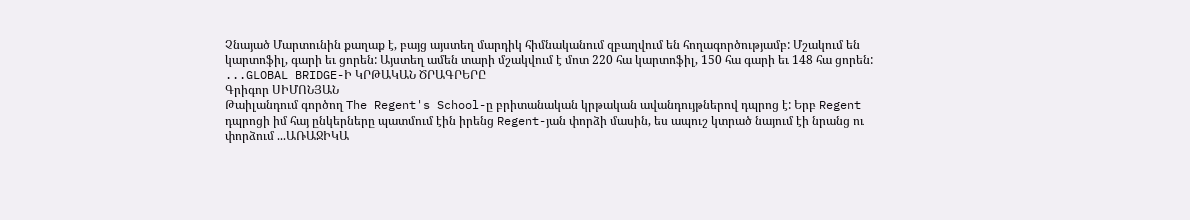Չնայած Մարտունին քաղաք է, բայց այստեղ մարդիկ հիմնականում զբաղվում են հողագործությամբ: Մշակում են կարտոֆիլ, գարի եւ ցորեն: Այստեղ ամեն տարի մշակվում է մոտ 220 հա կարտոֆիլ, 150 հա գարի եւ 148 հա ցորեն: ...GLOBAL BRIDGE-Ի ԿՐԹԱԿԱՆ ԾՐԱԳՐԵՐԸ
Գրիգոր ՍԻՄՈՆՅԱՆ
Թաիլանդում գործող The Regent's School-ը բրիտանական կրթական ավանդույթներով դպրոց է: Երբ Regent դպրոցի իմ հայ ընկերները պատմում էին իրենց Regent-յան փորձի մասին, ես ապուշ կտրած նայում էի նրանց ու փորձում ...ԱՌԱՋԻԿԱ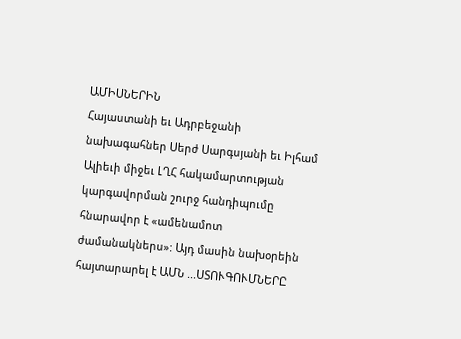ԱՄԻՍՆԵՐԻՆ
Հայաստանի եւ Ադրբեջանի նախագահներ Սերժ Սարգսյանի եւ Իլհամ Ալիեւի միջեւ ԼՂՀ հակամարտության կարգավորման շուրջ հանդիպումը հնարավոր է «ամենամոտ ժամանակներս»: Այդ մասին նախօրեին հայտարարել է ԱՄՆ ...ՍՏՈՒԳՈՒՄՆԵՐԸ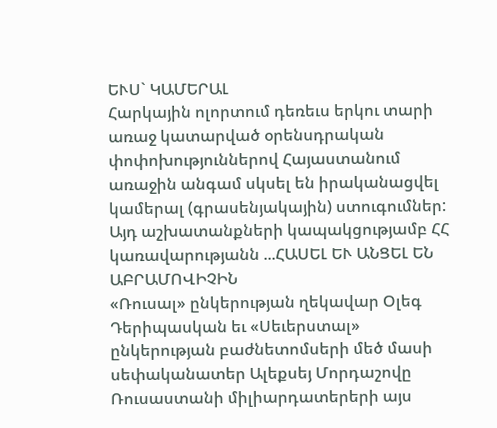ԵՒՍ` ԿԱՄԵՐԱԼ
Հարկային ոլորտում դեռեւս երկու տարի առաջ կատարված օրենսդրական փոփոխություններով Հայաստանում առաջին անգամ սկսել են իրականացվել կամերալ (գրասենյակային) ստուգումներ: Այդ աշխատանքների կապակցությամբ ՀՀ կառավարությանն ...ՀԱՍԵԼ ԵՒ ԱՆՑԵԼ ԵՆ ԱԲՐԱՄՈՎԻՉԻՆ
«Ռուսալ» ընկերության ղեկավար Օլեգ Դերիպասկան եւ «Սեւերստալ» ընկերության բաժնետոմսերի մեծ մասի սեփականատեր Ալեքսեյ Մորդաշովը Ռուսաստանի միլիարդատերերի այս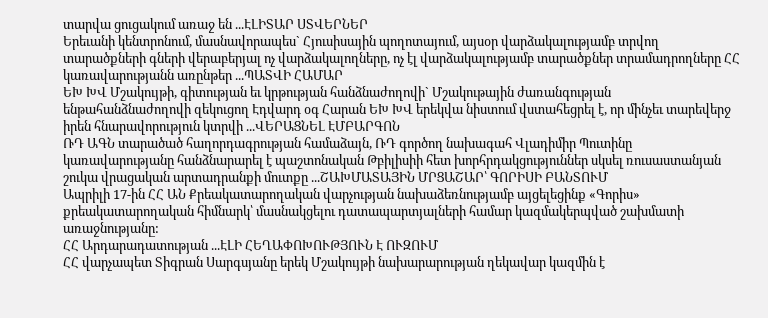տարվա ցուցակում առաջ են ...ԷԼԻՏԱՐ ՍՏՎԵՐՆԵՐ
Երեւանի կենտրոնում, մասնավորապես` Հյուսիսային պողոտայում, այսօր վարձակալությամբ տրվող տարածքների գների վերաբերյալ ոչ վարձակալողները, ոչ էլ վարձակալությամբ տարածքներ տրամադրողները ՀՀ կառավարությանն առընթեր ...ՊԱՏՎԻ ՀԱՄԱՐ
ԵԽ ԽՎ Մշակույթի, գիտության եւ կրթության հանձնաժողովի` Մշակութային ժառանգության ենթահանձնաժողովի զեկուցող Էդվարդ օգ Հարան ԵԽ ԽՎ երեկվա նիստում վստահեցրել է, որ մինչեւ տարեվերջ իրեն հնարավորություն կտրվի ...ՎԵՐԱՑՆԵԼ ԷՄԲԱՐԳՈՆ
ՌԴ ԱԳՆ տարածած հաղորդագրության համաձայն, ՌԴ գործող նախագահ Վլադիմիր Պուտինը կառավարությանը հանձնարարել է պաշտոնական Թբիլիսիի հետ խորհրդակցություններ սկսել ռուսաստանյան շուկա վրացական արտադրանքի մուտքը ...ՇԱԽՄԱՏԱՅԻՆ ՄՐՑԱՇԱՐ՝ ԳՈՐԻՍԻ ԲԱՆՏՈՒՄ
Ապրիլի 17-ին ՀՀ ԱՆ Քրեակատարողական վարչության նախաձեռնությամբ այցելեցինք «Գորիս» քրեակատարողական հիմնարկ՝ մասնակցելու դատապարտյալների համար կազմակերպված շախմատի առաջնությանը:
ՀՀ Արդարադատության ...ԷԼԻ ՀԵՂԱՓՈԽՈՒԹՅՈՒՆ Է ՈՒԶՈՒՄ
ՀՀ վարչապետ Տիգրան Սարգսյանը երեկ Մշակույթի նախարարության ղեկավար կազմին է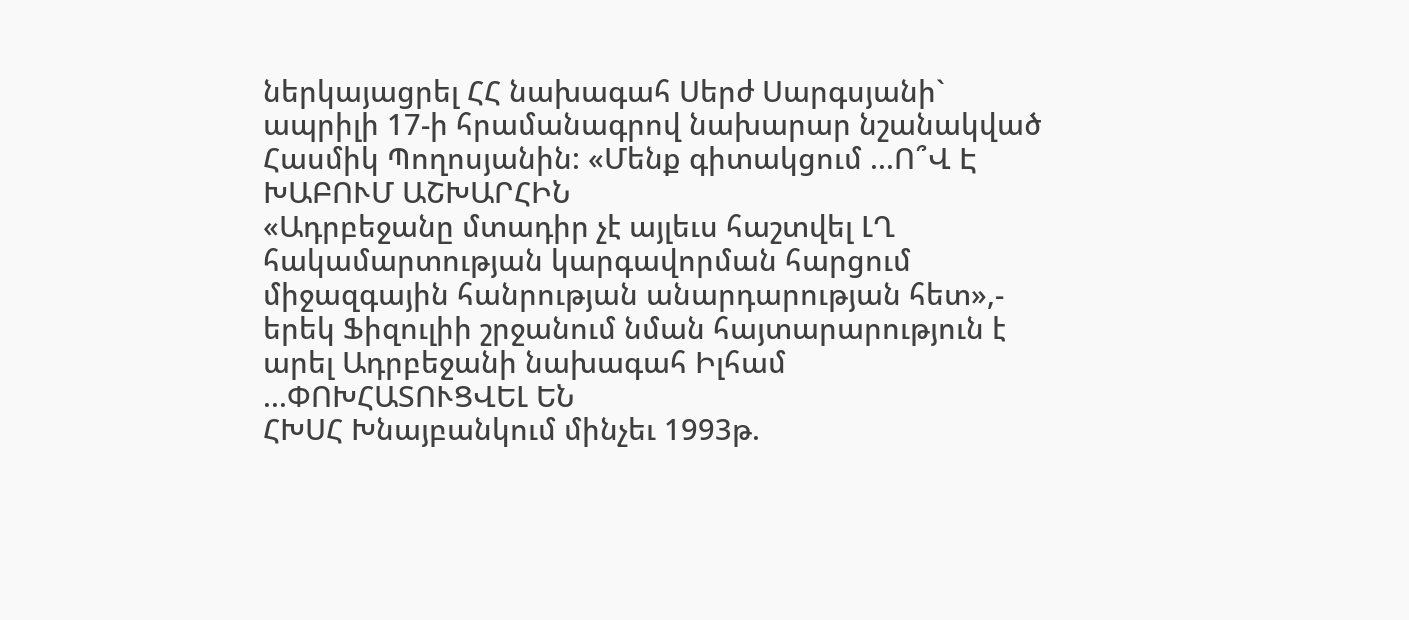ներկայացրել ՀՀ նախագահ Սերժ Սարգսյանի` ապրիլի 17-ի հրամանագրով նախարար նշանակված Հասմիկ Պողոսյանին: «Մենք գիտակցում ...Ո՞Վ Է ԽԱԲՈՒՄ ԱՇԽԱՐՀԻՆ
«Ադրբեջանը մտադիր չէ այլեւս հաշտվել ԼՂ հակամարտության կարգավորման հարցում միջազգային հանրության անարդարության հետ»,- երեկ Ֆիզուլիի շրջանում նման հայտարարություն է արել Ադրբեջանի նախագահ Իլհամ ...ՓՈԽՀԱՏՈՒՑՎԵԼ ԵՆ
ՀԽՍՀ Խնայբանկում մինչեւ 1993թ.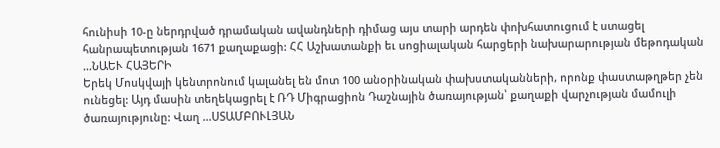հունիսի 10-ը ներդրված դրամական ավանդների դիմաց այս տարի արդեն փոխհատուցում է ստացել հանրապետության 1671 քաղաքացի: ՀՀ Աշխատանքի եւ սոցիալական հարցերի նախարարության մեթոդական ...ՆԱԵՒ ՀԱՅԵՐԻ
Երեկ Մոսկվայի կենտրոնում կալանել են մոտ 100 անօրինական փախստականների, որոնք փաստաթղթեր չեն ունեցել: Այդ մասին տեղեկացրել է ՌԴ Միգրացիոն Դաշնային ծառայության՝ քաղաքի վարչության մամուլի ծառայությունը: Վաղ ...ՍՏԱՄԲՈՒԼՅԱՆ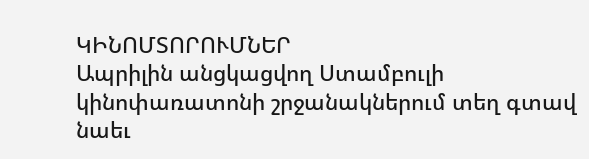ԿԻՆՈՄՏՈՐՈՒՄՆԵՐ
Ապրիլին անցկացվող Ստամբուլի կինոփառատոնի շրջանակներում տեղ գտավ նաեւ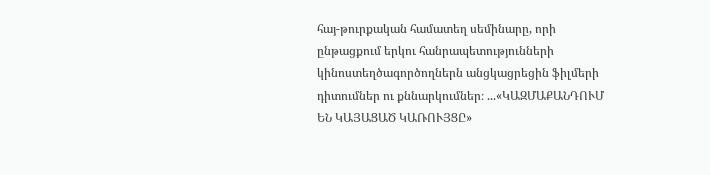հայ-թուրքական համատեղ սեմինարը, որի ընթացքում երկու հանրապետությունների կինոստեղծագործողներն անցկացրեցին ֆիլմերի դիտումներ ու քննարկումներ։ ...«ԿԱԶՄԱՔԱՆԴՈՒՄ ԵՆ ԿԱՅԱՑԱԾ ԿԱՌՈՒՅՑԸ»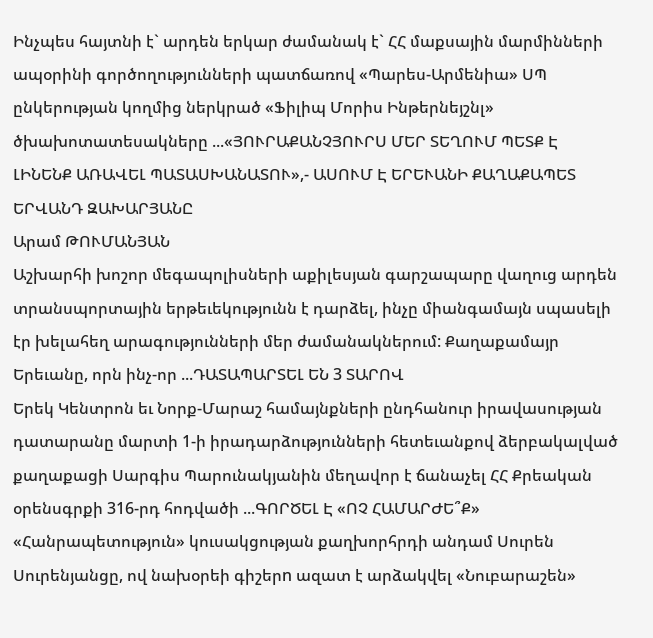Ինչպես հայտնի է` արդեն երկար ժամանակ է` ՀՀ մաքսային մարմինների ապօրինի գործողությունների պատճառով «Պարես-Արմենիա» ՍՊ ընկերության կողմից ներկրած «Ֆիլիպ Մորիս Ինթերնեյշնլ» ծխախոտատեսակները ...«ՅՈՒՐԱՔԱՆՉՅՈՒՐՍ ՄԵՐ ՏԵՂՈՒՄ ՊԵՏՔ Է ԼԻՆԵՆՔ ԱՌԱՎԵԼ ՊԱՏԱՍԽԱՆԱՏՈՒ»,- ԱՍՈՒՄ Է ԵՐԵՒԱՆԻ ՔԱՂԱՔԱՊԵՏ ԵՐՎԱՆԴ ԶԱԽԱՐՅԱՆԸ
Արամ ԹՈՒՄԱՆՅԱՆ
Աշխարհի խոշոր մեգապոլիսների աքիլեսյան գարշապարը վաղուց արդեն տրանսպորտային երթեւեկությունն է դարձել, ինչը միանգամայն սպասելի էր խելահեղ արագությունների մեր ժամանակներում: Քաղաքամայր Երեւանը, որն ինչ-որ ...ԴԱՏԱՊԱՐՏԵԼ ԵՆ 3 ՏԱՐՈՎ
Երեկ Կենտրոն եւ Նորք-Մարաշ համայնքների ընդհանուր իրավասության դատարանը մարտի 1-ի իրադարձությունների հետեւանքով ձերբակալված քաղաքացի Սարգիս Պարունակյանին մեղավոր է ճանաչել ՀՀ Քրեական օրենսգրքի 316-րդ հոդվածի ...ԳՈՐԾԵԼ Է «ՈՉ ՀԱՄԱՐԺԵ՞Ք»
«Հանրապետություն» կուսակցության քաղխորհրդի անդամ Սուրեն Սուրենյանցը, ով նախօրեի գիշերn ազատ է արձակվել «Նուբարաշեն»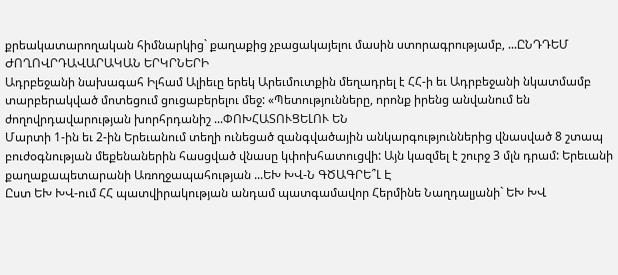քրեակատարողական հիմնարկից` քաղաքից չբացակայելու մասին ստորագրությամբ, ...ԸՆԴԴԵՄ ԺՈՂՈՎՐԴԱՎԱՐԱԿԱՆ ԵՐԿՐՆԵՐԻ
Ադրբեջանի նախագահ Իլհամ Ալիեւը երեկ Արեւմուտքին մեղադրել է ՀՀ-ի եւ Ադրբեջանի նկատմամբ տարբերակված մոտեցում ցուցաբերելու մեջ: «Պետությունները, որոնք իրենց անվանում են ժողովրդավարության խորհրդանիշ ...ՓՈԽՀԱՏՈՒՑԵԼՈՒ ԵՆ
Մարտի 1-ին եւ 2-ին Երեւանում տեղի ունեցած զանգվածային անկարգություններից վնասված 8 շտապ բուժօգնության մեքենաներին հասցված վնասը կփոխհատուցվի: Այն կազմել է շուրջ 3 մլն դրամ: Երեւանի քաղաքապետարանի Առողջապահության ...ԵԽ ԽՎ-Ն ԳԾԱԳՐԵ՞Լ Է
Ըստ ԵԽ ԽՎ-ում ՀՀ պատվիրակության անդամ պատգամավոր Հերմինե Նաղդալյանի` ԵԽ ԽՎ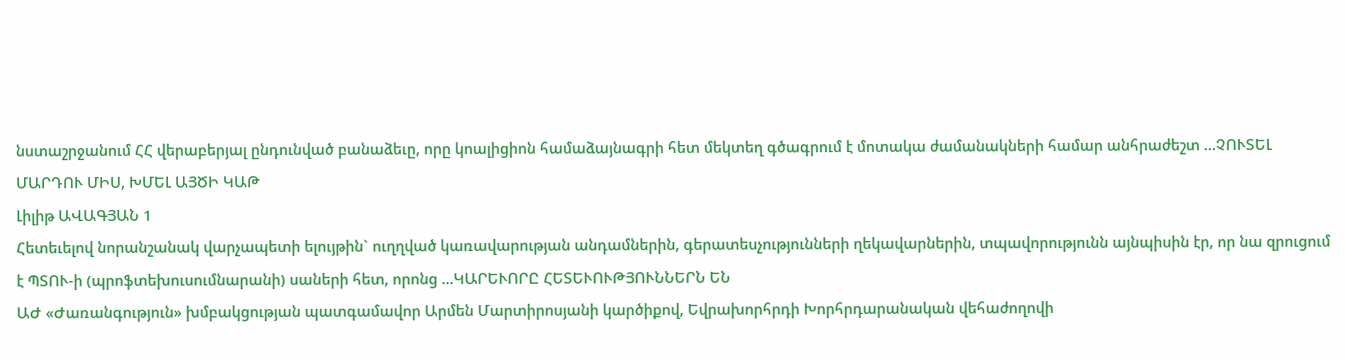նստաշրջանում ՀՀ վերաբերյալ ընդունված բանաձեւը, որը կոալիցիոն համաձայնագրի հետ մեկտեղ գծագրում է մոտակա ժամանակների համար անհրաժեշտ ...ՉՈՒՏԵԼ ՄԱՐԴՈՒ ՄԻՍ, ԽՄԵԼ ԱՅԾԻ ԿԱԹ
Լիլիթ ԱՎԱԳՅԱՆ 1
Հետեւելով նորանշանակ վարչապետի ելույթին` ուղղված կառավարության անդամներին, գերատեսչությունների ղեկավարներին, տպավորությունն այնպիսին էր, որ նա զրուցում է ՊՏՈՒ-ի (պրոֆտեխուսումնարանի) սաների հետ, որոնց ...ԿԱՐԵՒՈՐԸ ՀԵՏԵՒՈՒԹՅՈՒՆՆԵՐՆ ԵՆ
ԱԺ «Ժառանգություն» խմբակցության պատգամավոր Արմեն Մարտիրոսյանի կարծիքով, Եվրախորհրդի Խորհրդարանական վեհաժողովի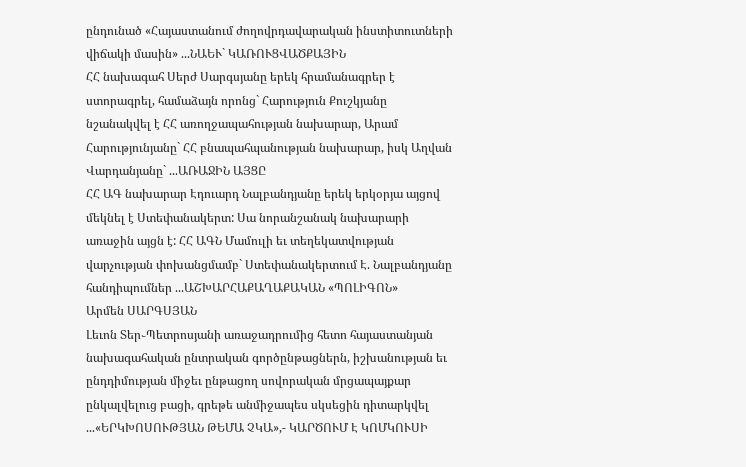ընդունած «Հայաստանում ժողովրդավարական ինստիտուտների վիճակի մասին» ...ՆԱԵՒ` ԿԱՌՈՒՑՎԱԾՔԱՅԻՆ
ՀՀ նախագահ Սերժ Սարգսյանը երեկ հրամանագրեր է ստորագրել, համաձայն որոնց` Հարություն Քուշկյանը նշանակվել է ՀՀ առողջապահության նախարար, Արամ Հարությունյանը` ՀՀ բնապահպանության նախարար, իսկ Աղվան Վարդանյանը` ...ԱՌԱՋԻՆ ԱՅՑԸ
ՀՀ ԱԳ նախարար Էդուարդ Նալբանդյանը երեկ երկօրյա այցով մեկնել է Ստեփանակերտ: Սա նորանշանակ նախարարի առաջին այցն է: ՀՀ ԱԳՆ Մամուլի եւ տեղեկատվության վարչության փոխանցմամբ` Ստեփանակերտում Է. Նալբանդյանը հանդիպումներ ...ԱՇԽԱՐՀԱՔԱՂԱՔԱԿԱՆ «ՊՈԼԻԳՈՆ»
Արմեն ՍԱՐԳՍՅԱՆ
Լեւոն Տեր֊Պետրոսյանի առաջադրումից հետո հայաստանյան նախագահական ընտրական գործընթացներն, իշխանության եւ ընդդիմության միջեւ ընթացող սովորական մրցապայքար ընկալվելուց բացի, գրեթե անմիջապես սկսեցին դիտարկվել ...«ԵՐԿԽՈՍՈՒԹՅԱՆ ԹԵՄԱ ՉԿԱ»,- ԿԱՐԾՈՒՄ Է ԿՈՄԿՈՒՍԻ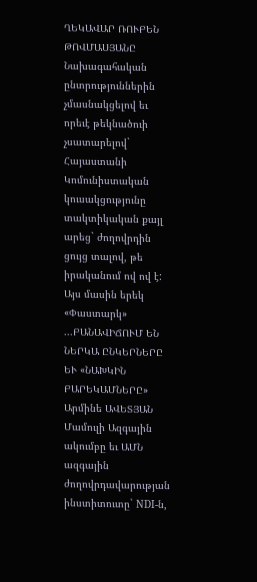ՂԵԿԱՎԱՐ ՌՈՒԲԵՆ ԹՈՎՄԱՍՅԱՆԸ
Նախագահական ընտրություններին չմասնակցելով եւ որեւէ թեկնածուի չսատարելով` Հայաստանի Կոմունիստական կուսակցությունը տակտիկական քայլ արեց` ժողովրդին ցույց տալով, թե իրականում ով ով է: Այս մասին երեկ «Փաստարկ» ...ԲԱՆԱՎԻՃՈՒՄ ԵՆ ՆԵՐԿԱ ԸՆԿԵՐՆԵՐԸ ԵՒ «ՆԱԽԿԻՆ ԲԱՐԵԿԱՄՆԵՐԸ»
Արմինե ԱՎԵՏՅԱՆ
Մամուլի Ազգային ակումբը եւ ԱՄՆ ազգային ժողովրդավարության ինստիտուտը` NDI-ն,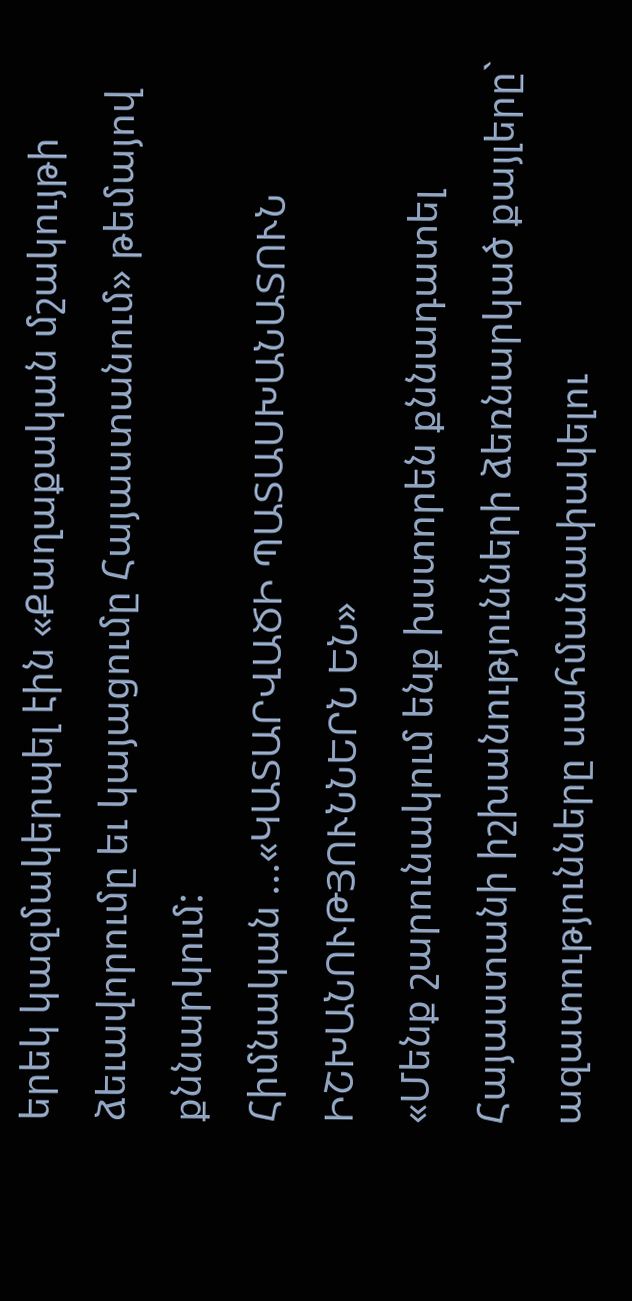երեկ կազմակերպել էին «Քաղաքական մշակույթի ձեւավորումը եւ կայացումը Հայաստանում» թեմայով քննարկում:
Հիմնական ...«ԿԱՏԱՐՎԱԾԻ ՊԱՏԱՍԽԱՆԱՏՈՒՆ ԻՇԽԱՆՈՒԹՅՈՒՆՆԵՐՆ ԵՆ»
«Մենք շարունակում ենք խստորեն քննադատել Հայաստանի իշխանությունների ձեռնարկած քայլերը` ազատությունները սահմանափակելու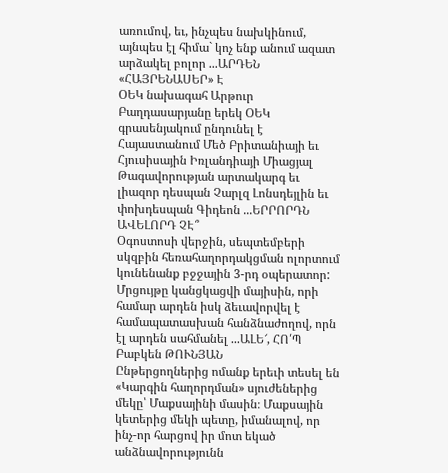առումով, եւ, ինչպես նախկինում, այնպես էլ հիմա` կոչ ենք անում ազատ արձակել բոլոր ...ԱՐԴԵՆ «ՀԱՅՐԵՆԱՍԵՐ» Է
ՕԵԿ նախագահ Արթուր Բաղդասարյանը երեկ ՕԵԿ գրասենյակում ընդունել է Հայաստանում Մեծ Բրիտանիայի եւ Հյուսիսային Իռլանդիայի Միացյալ Թագավորության արտակարգ եւ լիազոր դեսպան Չարլզ Լոնսդեյլին եւ փոխդեսպան Գիդեոն ...ԵՐՐՈՐԴՆ ԱՎԵԼՈՐԴ ՉԷ՞
Օգոստոսի վերջին, սեպտեմբերի սկզբին հեռահաղորդակցման ոլորտում կունենանք բջջային 3-րդ օպերատոր: Մրցույթը կանցկացվի մայիսին, որի համար արդեն իսկ ձեւավորվել է համապատասխան հանձնաժողով, որն էլ արդեն սահմանել ...ԱԼԵ՜, ՀՈ՛Պ
Բաբկեն ԹՈՒՆՅԱՆ
Ընթերցողներից ոմանք երեւի տեսել են «Կարգին հաղորդման» սյուժեներից մեկը՝ Մաքսայինի մասին։ Մաքսային կետերից մեկի պետը, իմանալով, որ ինչ-որ հարցով իր մոտ եկած անձնավորությունն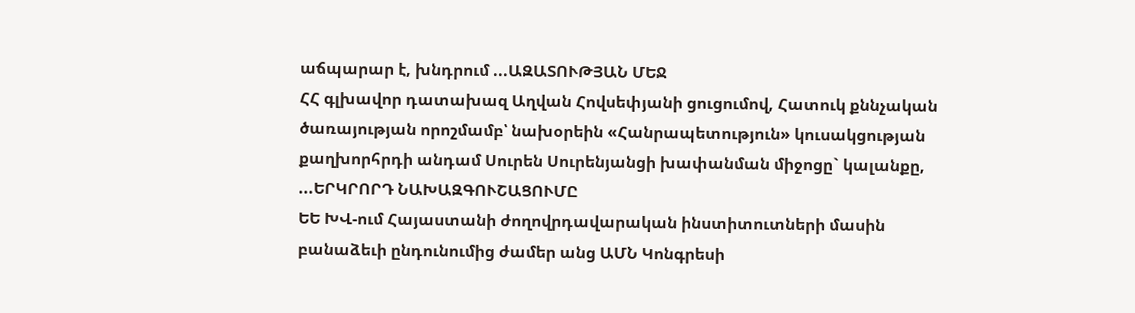աճպարար է, խնդրում ...ԱԶԱՏՈՒԹՅԱՆ ՄԵՋ
ՀՀ գլխավոր դատախազ Աղվան Հովսեփյանի ցուցումով, Հատուկ քննչական ծառայության որոշմամբ՝ նախօրեին «Հանրապետություն» կուսակցության քաղխորհրդի անդամ Սուրեն Սուրենյանցի խափանման միջոցը` կալանքը, ...ԵՐԿՐՈՐԴ ՆԱԽԱԶԳՈՒՇԱՑՈՒՄԸ
ԵԵ ԽՎ-ում Հայաստանի ժողովրդավարական ինստիտուտների մասին բանաձեւի ընդունումից ժամեր անց ԱՄՆ Կոնգրեսի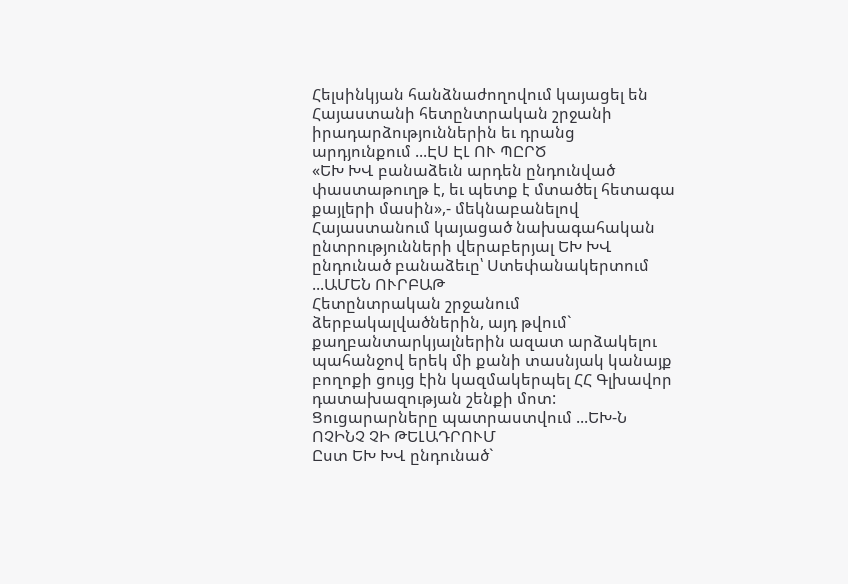Հելսինկյան հանձնաժողովում կայացել են Հայաստանի հետընտրական շրջանի իրադարձություններին եւ դրանց արդյունքում ...ԷՍ ԷԼ ՈՒ ՊԸՐԾ
«ԵԽ ԽՎ բանաձեւն արդեն ընդունված փաստաթուղթ է, եւ պետք է մտածել հետագա քայլերի մասին»,- մեկնաբանելով Հայաստանում կայացած նախագահական ընտրությունների վերաբերյալ ԵԽ ԽՎ ընդունած բանաձեւը՝ Ստեփանակերտում ...ԱՄԵՆ ՈՒՐԲԱԹ
Հետընտրական շրջանում ձերբակալվածներին, այդ թվում` քաղբանտարկյալներին ազատ արձակելու պահանջով երեկ մի քանի տասնյակ կանայք բողոքի ցույց էին կազմակերպել ՀՀ Գլխավոր դատախազության շենքի մոտ: Ցուցարարները պատրաստվում ...ԵԽ-Ն ՈՉԻՆՉ ՉԻ ԹԵԼԱԴՐՈՒՄ
Ըստ ԵԽ ԽՎ ընդունած`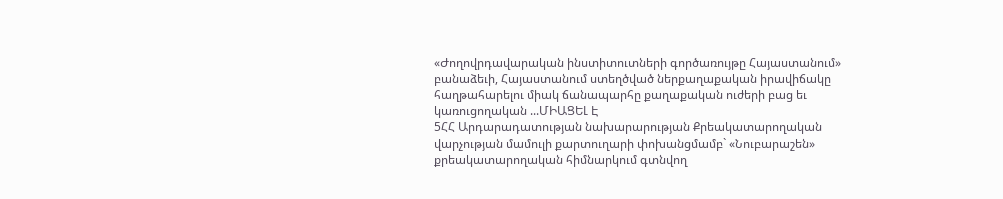«Ժողովրդավարական ինստիտուտների գործառույթը Հայաստանում» բանաձեւի, Հայաստանում ստեղծված ներքաղաքական իրավիճակը հաղթահարելու միակ ճանապարհը քաղաքական ուժերի բաց եւ կառուցողական ...ՄԻԱՑԵԼ Է
5ՀՀ Արդարադատության նախարարության Քրեակատարողական վարչության մամուլի քարտուղարի փոխանցմամբ` «Նուբարաշեն» քրեակատարողական հիմնարկում գտնվող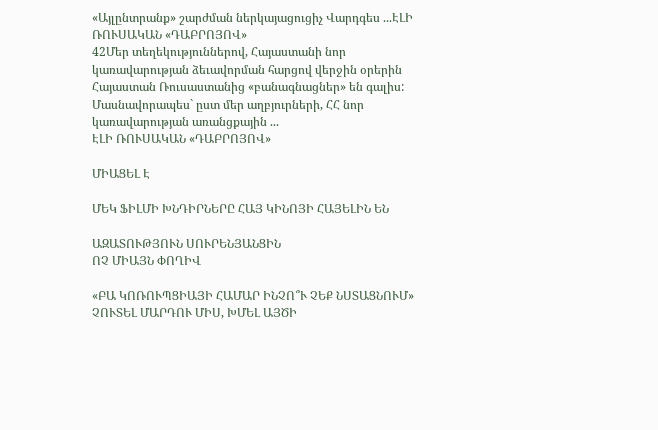«Այլընտրանք» շարժման ներկայացուցիչ Վարդգես ...ԷԼԻ ՌՈՒՍԱԿԱՆ «ԴԱԲՐՈՅՈՎ»
42Մեր տեղեկություններով, Հայաստանի նոր կառավարության ձեւավորման հարցով վերջին օրերին Հայաստան Ռուսաստանից «բանագնացներ» են գալիս: Մասնավորապես` ըստ մեր աղբյուրների, ՀՀ նոր կառավարության առանցքային ...
ԷԼԻ ՌՈՒՍԱԿԱՆ «ԴԱԲՐՈՅՈՎ»

ՄԻԱՑԵԼ Է

ՄԵԿ ՖԻԼՄԻ ԽՆԴԻՐՆԵՐԸ ՀԱՅ ԿԻՆՈՅԻ ՀԱՅԵԼԻՆ ԵՆ

ԱԶԱՏՈՒԹՅՈՒՆ ՍՈՒՐԵՆՅԱՆՑԻՆ
ՈՉ ՄԻԱՅՆ ՓՈՂԻՎ

«ԲԱ ԿՈՌՈՒՊՑԻԱՅԻ ՀԱՄԱՐ ԻՆՉՈ՞Ւ ՉԵՔ ՆՍՏԱՑՆՈՒՄ»
ՉՈՒՏԵԼ ՄԱՐԴՈՒ ՄԻՍ, ԽՄԵԼ ԱՅԾԻ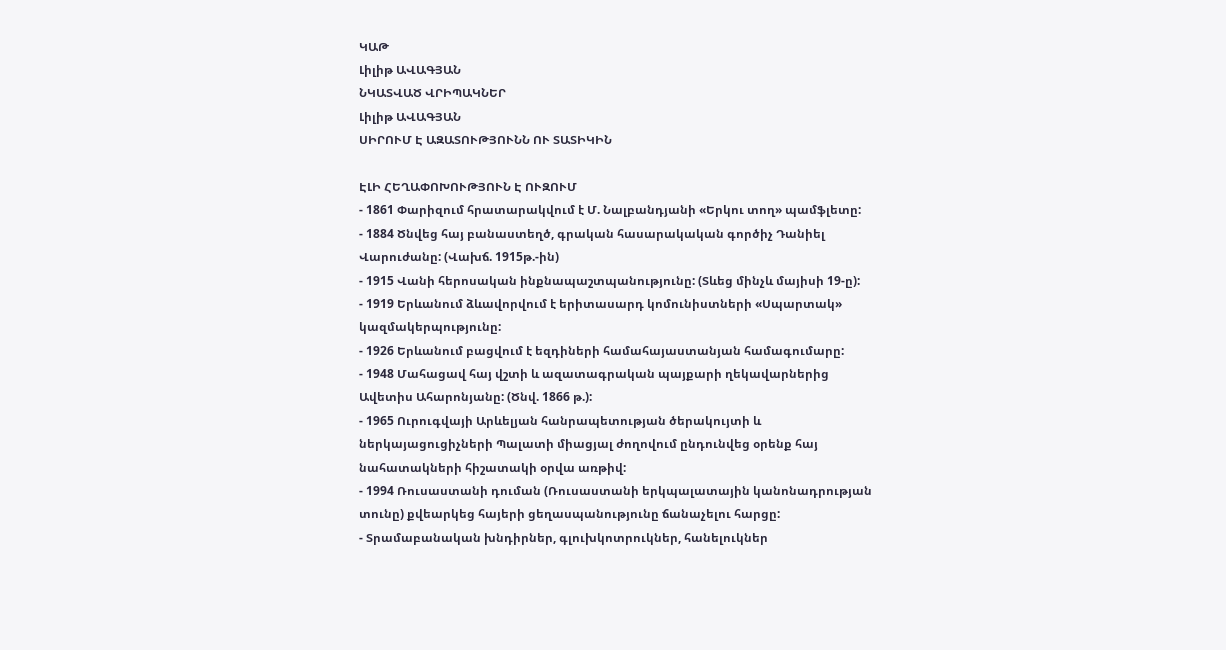ԿԱԹ
Լիլիթ ԱՎԱԳՅԱՆ
ՆԿԱՏՎԱԾ ՎՐԻՊԱԿՆԵՐ
Լիլիթ ԱՎԱԳՅԱՆ
ՍԻՐՈՒՄ Է ԱԶԱՏՈՒԹՅՈՒՆՆ ՈՒ ՏԱՏԻԿԻՆ

ԷԼԻ ՀԵՂԱՓՈԽՈՒԹՅՈՒՆ Է ՈՒԶՈՒՄ
- 1861 Փարիզում հրատարակվում է Մ. Նալբանդյանի «Երկու տող» պամֆլետը:
- 1884 Ծնվեց հայ բանաստեղծ, գրական հասարակական գործիչ Դանիել Վարուժանը: (Վախճ. 1915թ.-ին)
- 1915 Վանի հերոսական ինքնապաշտպանությունը: (Տևեց մինչև մայիսի 19-ը):
- 1919 Երևանում ձևավորվում է երիտասարդ կոմունիստների «Սպարտակ» կազմակերպությունը:
- 1926 Երևանում բացվում է եզդիների համահայաստանյան համագումարը:
- 1948 Մահացավ հայ վշտի և ազատագրական պայքարի ղեկավարներից Ավետիս Ահարոնյանը: (Ծնվ. 1866 թ.):
- 1965 Ուրուգվայի Արևելյան հանրապետության ծերակույտի և ներկայացուցիչների Պալատի միացյալ ժողովում ընդունվեց օրենք հայ նահատակների հիշատակի օրվա առթիվ:
- 1994 Ռուսաստանի դուման (Ռուսաստանի երկպալատային կանոնադրության տունը) քվեարկեց հայերի ցեղասպանությունը ճանաչելու հարցը:
- Տրամաբանական խնդիրներ, գլուխկոտրուկներ, հանելուկներ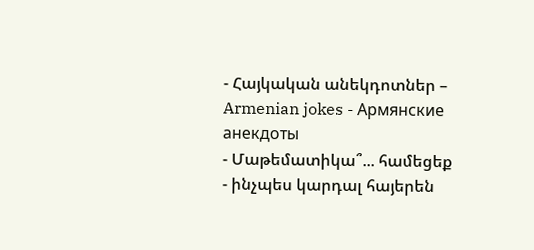- Հայկական անեկդոտներ – Armenian jokes - Армянские анекдоты
- Մաթեմատիկա՞... համեցեք
- ինչպես կարդալ հայերեն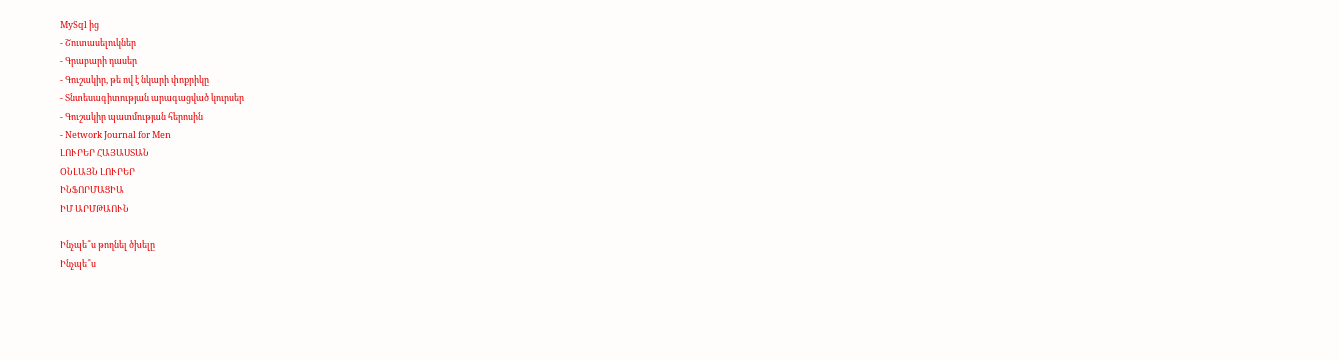MySql ից
- Շուտասելուկներ
- Գրաբարի դասեր
- Գուշակիր, թե ով է նկարի փոքրիկը
- Տնտեսագիտության արագացված կուրսեր
- Գուշակիր պատմության հերոսին
- Network Journal for Men
ԼՈՒՐԵՐ ՀԱՅԱՍՏԱՆ
ՕՆԼԱՅՆ ԼՈՒՐԵՐ
ԻՆՖՈՐՄԱՑԻԱ
ԻՄ ԱՐՄԹԱՈՒՆ

Ինչպե՞ս թողնել ծխելը
Ինչպե՞ս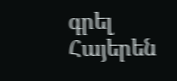գրել Հայերեն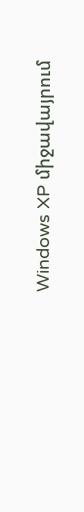Windows XP միջավայրում